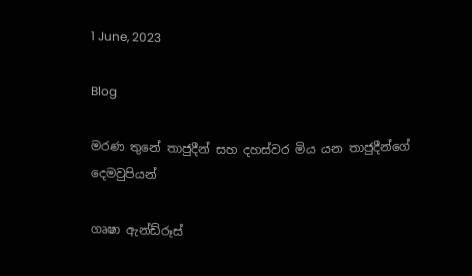1 June, 2023

Blog

මරණ තුනේ තාජුදීන් සහ දහස්වර මිය යන තාජුදීන්ගේ දෙමවුපියන්

ගෘෂා ඇන්ඩ්රූස්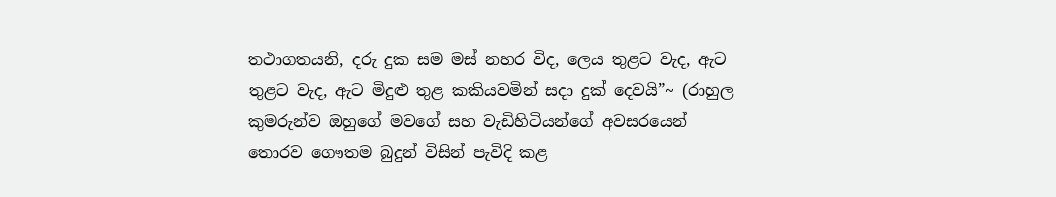තථාගතයනි, දරු දුක සම මස් නහර විද, ලෙය තුළට වැද, ඇට තුළට වැද, ඇට මිදුළු තුළ කකියවමින් සදා දුක් දෙවයි”~ (රාහුල කුමරුන්ව ඔහුගේ මවගේ සහ වැඩිහිටියන්ගේ අවසරයෙන් තොරව ගෞතම බුදුන් විසින් පැවිදි කළ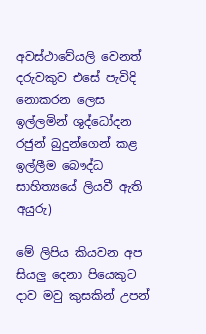අවස්ථාවේයලි වෙනත් දරුවකුව එසේ පැවිදි නොකරන ලෙස ඉල්ලමින් ශුද්ධෝදන රජුන් බුදුන්ගෙන් කළ ඉල්ලීම බෞද්ධ සාහිත්‍යයේ ලියවී ඇති අයුරු)

මේ ලිපිය කියවන අප සියලු දෙනා පියෙකුට දාව මවු කුසකින් උපන්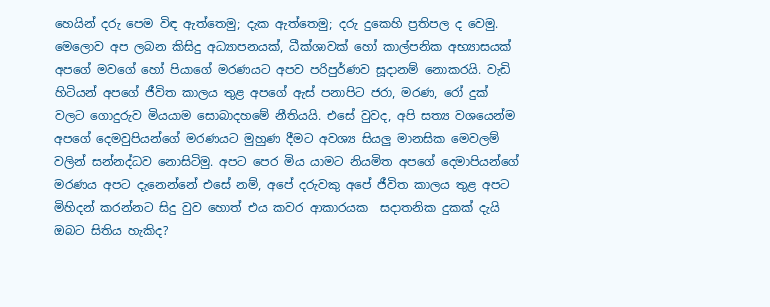හෙයින් දරු පෙම විඳ ඇත්තෙමු; දැක ඇත්තෙමු; දරු දුකෙහි ප්‍රතිපල ද වෙමු. මෙලොව අප ලබන කිසිදු අධ්‍යාපනයක්, ධීක්ශාවක් හෝ කාල්පනික අභ්‍යාසයක් අපගේ මවගේ හෝ පියාගේ මරණයට අපව පරිපුර්ණව සූදානම් නොකරයි. වැඩි හිටියන් අපගේ ජීවිත කාලය තුළ අපගේ ඇස් පනාපිට ජරා, මරණ, රෝ දුක් වලට ගොදුරුව මියයාම සොබාදහමේ නීතියයි. එසේ වුවද, අපි සත්‍ය වශයෙන්ම අපගේ දෙමවුපියන්ගේ මරණයට මුහුණ දීමට අවශ්‍ය සියලු මානසික මෙවලම් වලින් සන්නද්ධව නොසිටිමු. අපට පෙර මිය යාමට නියමිත අපගේ දෙමාපියන්ගේ මරණය අපට දැනෙන්නේ එසේ නම්, අපේ දරුවකු අපේ ජීවිත කාලය තුළ අපට මිහිදන් කරන්නට සිදු වුව හොත් එය කවර ආකාරයක  සදාතනික දුකක් දැයි ඔබට සිතිය හැකිද?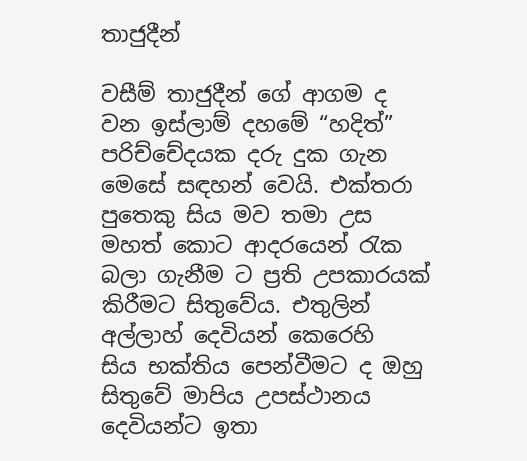තාජුදීන්

වසීම් තාජුදීන් ගේ ආගම ද වන ඉස්ලාම් දහමේ “හදිත්” පරිච්චේදයක දරු දුක ගැන මෙසේ සඳහන් වෙයි. එක්තරා පුතෙකු සිය මව තමා උස මහත් කොට ආදරයෙන් රැක බලා ගැනීම ට ප්‍රති උපකාරයක් කිරීමට සිතුවේය. එතුලින් අල්ලාහ් දෙවියන් කෙරෙහි  සිය භක්තිය පෙන්වීමට ද ඔහු සිතුවේ මාපිය උපස්ථානය දෙවියන්ට ඉතා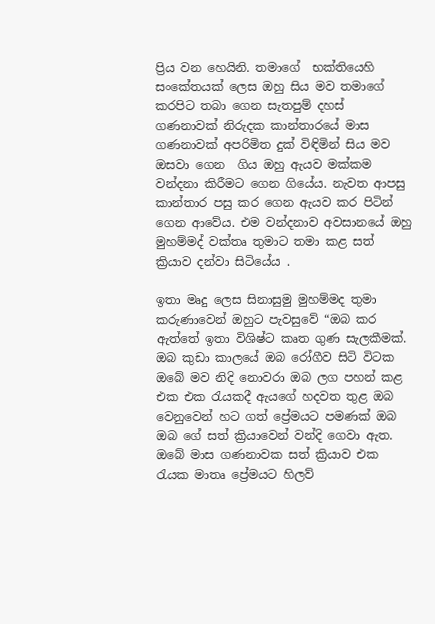ප්‍රිය වන හෙයිනි. තමාගේ  භක්තියෙහි සංකේතයක් ලෙස ඔහු සිය මව තමාගේ කරපිට තබා ගෙන සැතපුම් දහස් ගණනාවක් නිරුදක කාන්තාරයේ මාස ගණනාවක් අපරිමිත දුක් විඳිමින් සිය මව ඔසවා ගෙන  ගිය ඔහු ඇයව මක්කම වන්දනා කිරීමට ගෙන ගියේය. නැවත ආපසු කාන්තාර පසු කර ගෙන ඇයව කර පිටින් ගෙන ආවේය. එම වන්දනාව අවසානයේ ඔහු මුහම්මද් වක්තෘ තුමාට තමා කළ සත් ක්‍රියාව දන්වා සිටියේය .

ඉතා මෘදු ලෙස සිනාසුමු මුහම්මද තුමා කරුණාවෙන් ඔහුට පැවසුවේ “ඔබ කර ඇත්තේ ඉතා විශිෂ්ට කෘත ගුණ සැලකීමක්. ඔබ කුඩා කාලයේ ඔබ රෝගීව සිටි විටක ඔබේ මව නිදි නොවරා ඔබ ලග පහන් කළ එක එක රැයකදී ඇයගේ හදවත තුළ ඔබ වෙනුවෙන් හට ගත් ප්‍රේමයට පමණක් ඔබ ඔබ ගේ සත් ක්‍රියාවෙන් වන්දි ගෙවා ඇත. ඔබේ මාස ගණනාවක සත් ක්‍රියාව එක රැයක මාතෘ ප්‍රේමයට හිලව්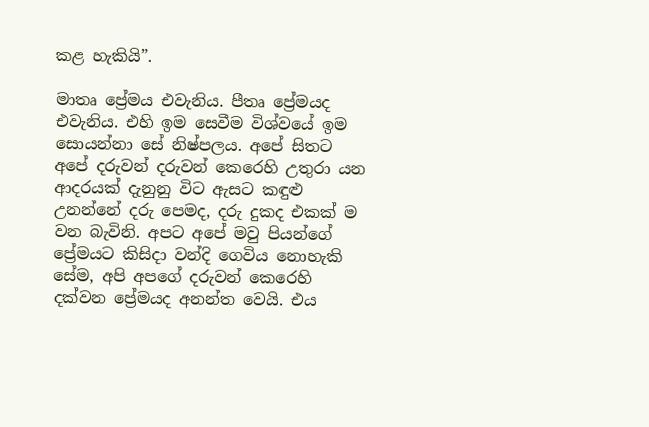කළ හැකියි”.

මාතෘ ප්‍රේමය එවැනිය. පීතෘ ප්‍රේමයද එවැනිය. එහි ඉම සෙවීම විශ්වයේ ඉම සොයන්නා සේ නිෂ්පලය. අපේ සිතට අපේ දරුවන් දරුවන් කෙරෙහි උතුරා යන ආදරයක් දැනුනු විට ඇසට කඳුළු උනන්නේ දරු පෙමද, දරු දුකද එකක් ම වන බැවිනි. අපට අපේ මවු පියන්ගේ ප්‍රේමයට කිසිදා වන්දි ගෙවිය නොහැකි සේම, අපි අපගේ දරුවන් කෙරෙහි දක්වන ප්‍රේමයද අනන්ත වෙයි. එය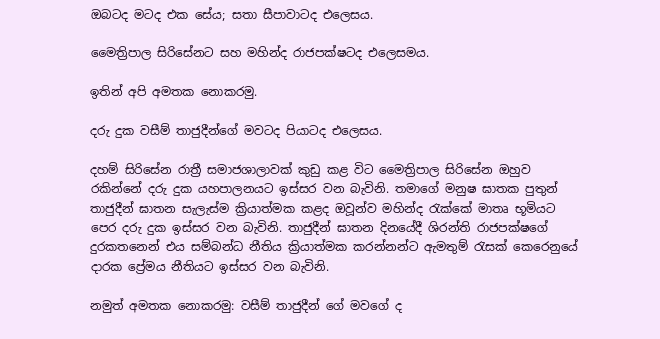ඔබටද මටද එක සේය; සතා සීපාවාටද එලෙසය.

මෛත්‍රිපාල සිරිසේනට සහ මහින්ද රාජපක්ෂටද එලෙසමය.

ඉතින් අපි අමතක නොකරමු.

දරු දුක වසීම් තාජුදීන්ගේ මවටද පියාටද එලෙසය.

දහම් සිරිසේන රාත්‍රී සමාජශාලාවක් කුඩු කළ විට මෛත්‍රිපාල සිරිසේන ඔහුව රකින්නේ දරු දුක යහපාලනයට ඉස්සර වන බැවිනි. තමාගේ මනුෂ ඝාතක පුතුන් තාජුදීන් ඝාතන සැලැස්ම ක්‍රියාත්මක කළද ඔවූන්ව මහින්ද රැක්කේ මාතෘ භූමියට පෙර දරු දුක ඉස්සර වන බැවිනි. තාජුදීන් ඝාතන දිනයේදී ශිරන්ති රාජපක්ෂගේ දුරකතනෙන් එය සම්බන්ධ නීතිය ක්‍රියාත්මක කරන්නන්ට ඇමතුම් රැසක් කෙරෙනුයේ දාරක ප්‍රේමය නීතියට ඉස්සර වන බැවිනි.

නමුත් අමතක නොකරමු: වසීම් තාජුදීන් ගේ මවගේ ද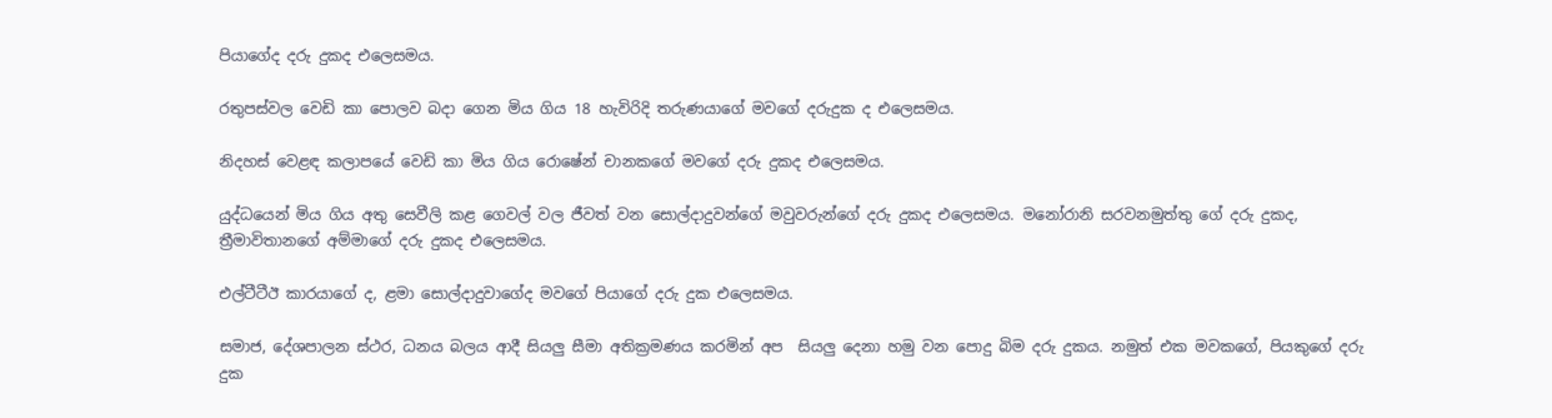පියාගේද දරු දුකද එලෙසමය.

රතුපස්වල වෙඩි කා පොලව බදා ගෙන මිය ගිය 18 හැවිරිදි තරුණයාගේ මවගේ දරුදුක ද එලෙසමය.

නිදහස් වෙළඳ කලාපයේ වෙඩි කා මිය ගිය රොෂේන් චානකගේ මවගේ දරු දුකද එලෙසමය.

යුද්ධයෙන් මිය ගිය අතු සෙවීලි කළ ගෙවල් වල ජීවත් වන සොල්දාදුවන්ගේ මවුවරුන්ගේ දරු දුකද එලෙසමය. මනෝරානි සරවනමුත්තු ගේ දරු දුකද, ත්‍රීමාවිතානගේ අම්මාගේ දරු දුකද එලෙසමය.

එල්ටීටීඊ කාරයාගේ ද, ළමා සොල්දාදුවාගේද මවගේ පියාගේ දරු දුක එලෙසමය.

සමාජ, දේශපාලන ස්ථර, ධනය බලය ආදී සියලු සීමා අතික්‍රමණය කරමින් අප  සියලු දෙනා හමු වන පොදු බිම දරු දුකය. නමුත් එක මවකගේ, පියකුගේ දරු දුක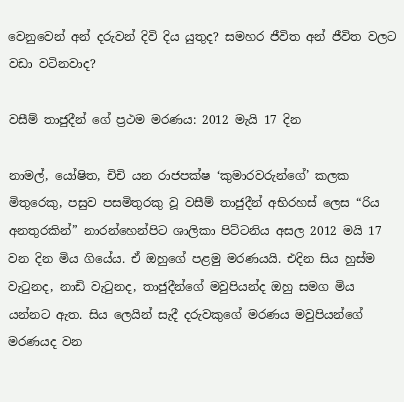වෙනුවෙන් අන් දරුවන් දිවි දිය යුතුද? සමහර ජීවිත අන් ජීවිත වලට වඩා වටිනවාද?

වසීම් තාජුදීන් ගේ ප්‍රථම මරණය: 2012 මැයි 17 දින

නාමල්, යෝෂිත, චිචි යන රාජපක්ෂ ‘කුමාරවරුන්ගේ’ කලක මිතුරෙකු, පසුව පසමිතුරකු වූ වසීම් තාජුදීන් අභිරහස් ලෙස “රිය අනතුරකින්” නාරන්හෙන්පිට ශාලිකා පිට්ටනිය අසල 2012 මයි 17 වන දින මිය ගියේය. ඒ ඔහුගේ පළමු මරණයයි. එදින සිය හුස්ම වැටුනද, නාඩි වැටුනද, තාජුදීන්ගේ මවුපියන්ද ඔහු සමග මිය යන්නට ඇත. සිය ලෙයින් සැදී දරුවකුගේ මරණය මවුපියන්ගේ මරණයද වන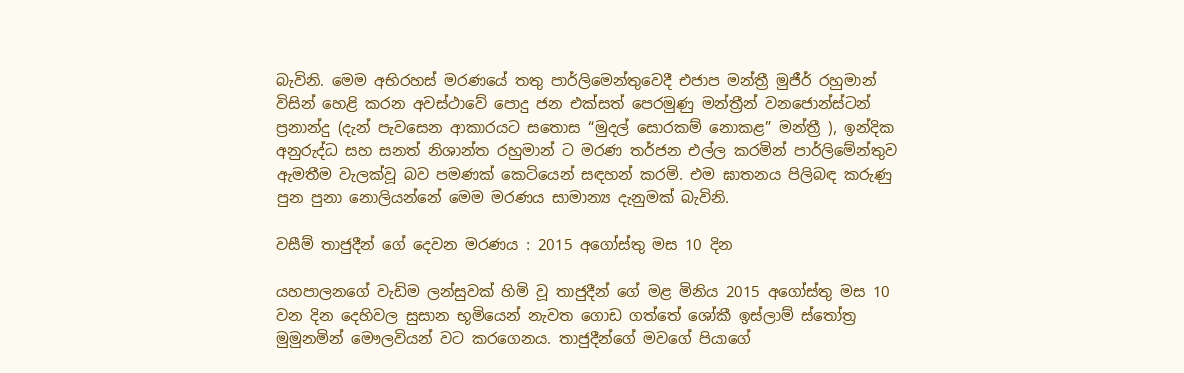බැවිනි. මෙම අභිරහස් මරණයේ තතු පාර්ලිමෙන්තුවෙදී එජාප මන්ත්‍රී මුජීර් රහුමාන් විසින් හෙළි කරන අවස්ථාවේ පොදු ජන එක්සත් පෙරමුණු මන්ත්‍රීන් වනජොන්ස්ටන් ප්‍රනාන්දු (දැන් පැවසෙන ආකාරයට සතොස “මුදල් සොරකම් නොකළ” මන්ත්‍රී ), ඉන්දික අනුරුද්ධ සහ සනත් නිශාන්ත රහුමාන් ට මරණ තර්ජන එල්ල කරමින් පාර්ලිමේන්තුව ඇමතීම වැලක්වූ බව පමණක් කෙටියෙන් සඳහන් කරමි. එම ඝාතනය පිලිබඳ කරුණු පුන පුනා නොලියන්නේ මෙම මරණය සාමාන්‍ය දැනුමක් බැවිනි.

වසීම් තාජුදීන් ගේ දෙවන මරණය : 2015 අගෝස්තු මස 10 දින

යහපාලනගේ වැඩිම ලන්සුවක් හිමි වූ තාජුදීන් ගේ මළ මිනිය 2015 අගෝස්තු මස 10 වන දින දෙහිවල සුසාන භූමියෙන් නැවත ගොඩ ගත්තේ ශෝකී ඉස්ලාම් ස්තෝත්‍ර මුමුනමින් මෞලවියන් වට කරගෙනය. තාජුදීන්ගේ මවගේ පියාගේ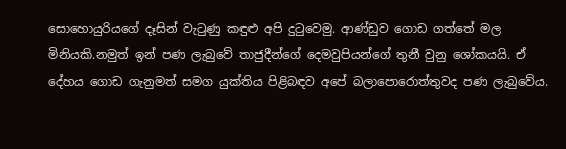සොහොයුරියගේ දෑසින් වැටුණු කඳුළු අපි දුටුවෙමු. ආණ්ඩුව ගොඩ ගත්තේ මල මිනියකි.නමුත් ඉන් පණ ලැබුවේ තාජුදීන්ගේ දෙමවුපියන්ගේ තුනී වුනු ශෝකයයි. ඒ දේහය ගොඩ ගැනුමත් සමග යුක්තිය පිළිබඳව අපේ බලාපොරොත්තුවද පණ ලැබුවේය.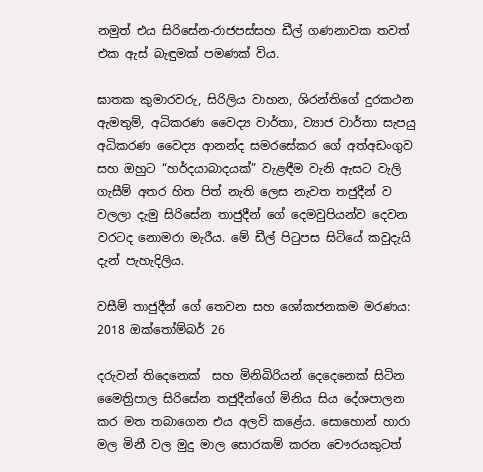නමුත් එය සිරිසේන-රාජපස්සහ ඩීල් ගණනාවක තවත් එක ඇස් බැඳුමක් පමණක් විය.

ඝාතක කුමාරවරු, සිරිලිය වාහන, ශිරන්තිගේ දුරකථන ඇමතුම්, අධිකරණ වෛද්‍ය වාර්තා, ව්‍යාජ වාර්තා සැපයු අධිකරණ වෛද්‍ය ආනන්ද සමරසේකර ගේ අත්අඩංගුව සහ ඔහුට “හර්දයාබාදයක්” වැළඳීම වැනි ඇසට වැලි ගැසීම් අතර හිත පිත් නැති ලෙස නැවත තජුදීන් ව වලලා දැමු සිරිසේන තාජුදීන් ගේ දෙමවුපියන්ව දෙවන වරටද නොමරා මැරීය. මේ ඩීල් පිටුපස සිටියේ කවුදැයි දැන් පැහැදිලිය.

වසීම් තාජුදීන් ගේ තෙවන සහ ශෝකජනකම මරණය: 2018 ඔක්තෝම්බර් 26

දරුවන් තිදෙනෙක්  සහ මිනිබිරියන් දෙදෙනෙක් සිටින මෛත්‍රිපාල සිරිසේන තජුදීන්ගේ මිනිය සිය දේශපාලන කර මත තබාගෙන එය අලවි කළේය. සොහොන් හාරා මල මිනී වල මුදු මාල සොරකම් කරන චෞරයකුටත්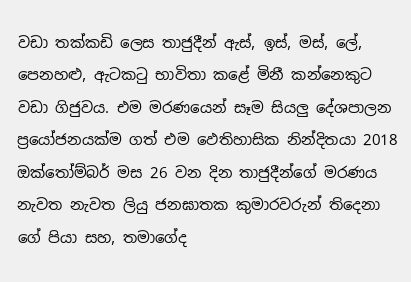වඩා තක්කඩි ලෙස තාජුදීන් ඇස්, ඉස්, මස්, ලේ, පෙනහළු, ඇටකටු භාවිතා කළේ මිනී කන්නෙකුට වඩා ගිජුවය. එම මරණයෙන් සෑම සියලු දේශපාලන ප්‍රයෝජනයක්ම ගත් එම ඵෙතිහාසික නින්දිතයා 2018 ඔක්තෝම්බර් මස 26 වන දින තාජුදීන්ගේ මරණය නැවත නැවත ලියු ජනඝාතක කුමාරවරුන් තිදෙනා ගේ පියා සහ, තමාගේද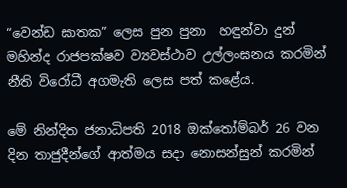“වෙන්ඩ ඝාතක” ලෙස පුන පුනා  හඳුන්වා දුන් මහින්ද රාජපක්ෂව ව්‍යවස්ථාව උල්ලංඝනය කරමින් නීති විරෝධී අගමැති ලෙස පත් කළේය.

මේ නින්දිත ජනාධිපති 2018 ඔක්තෝම්බර් 26 වන දින තාජුදීන්ගේ ආත්මය සදා නොසන්සුන් කරමින්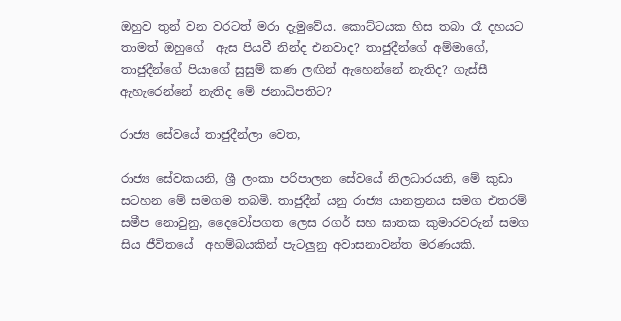ඔහුව තුන් වන වරටත් මරා දැමුවේය. කොට්ටයක හිස තබා රෑ දහයට තාමත් ඔහුගේ  ඇස පියවී නින්ද එනවාද? තාජුදීන්ගේ අම්මාගේ, තාජුදීන්ගේ පියාගේ සුසුම් කණ ලඟින් ඇහෙන්නේ නැතිද? ගැස්සී ඇහැරෙන්නේ නැතිද මේ ජනාධිපතිට?

රාජ්‍ය සේවයේ තාජුදීන්ලා වෙත,

රාජ්‍ය සේවකයනි, ශ්‍රී ලංකා පරිපාලන සේවයේ නිලධාරයනි, මේ කුඩා සටහන මේ සමගම තබමි. තාජුදීන් යනු රාජ්‍ය යානත්‍රනය සමග එතරම් සමීප නොවුනු, දෛවෝපගත ලෙස රගර් සහ ඝාතක කුමාරවරුන් සමග සිය ජීවිතයේ  අහම්බයකින් පැටලුනු අවාසනාවන්ත මරණයකි.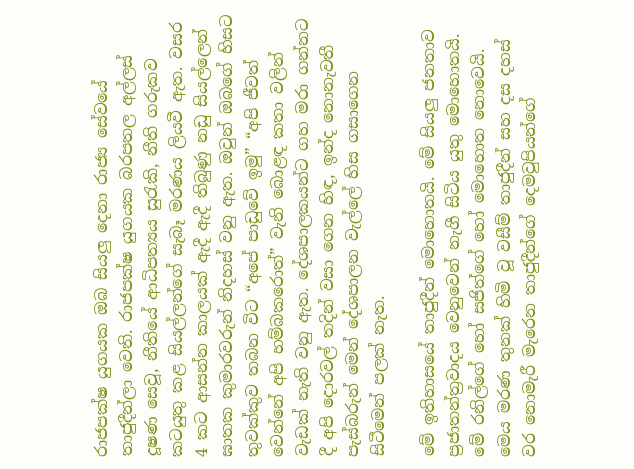රාජපක්ෂ යුගයක ඔබ සියලු දෙනා රාජ්‍ය සේවයේ තාජුදීන්ලා වෙති. රාජපක්ෂ යුගයක බරපතල අල්ලස් දූෂණ සෙවූ, නීතියේ ආධිපත්‍යය සුරැකි, නීති ගරුකව කටයුතු කළ සියල්ලන්ගේ සැබෑ මරණය ලියවී ඇත. වසර 4 කට ආසන්න කාලයක් ඇදී ඇදී තිබුණු නඩු සියල්ලෙන් ඝාතක කුමාරවරුන් නිදහස් වනු ඇත. ඔවුන් ඔබගේ හිසට තුවක්කුව තබන විට “අපේ පාඩුවේ ඉමු” “අපි ජීවත් වෙන්නේ අපි හම්බකරොත්” වැනි බොළඳ කතා වලින් වැඩක් නැති වනු ඇත. දේශපාලකයන්ට ගහ මරා ගන්නට දී අපි දොරවල් තදින් වසා ගෙන හිඳ, ඉන්ද නොනැවතී පැස්බරුන් මෙන් දේශපාලන වැල්ලේ හිස ගසාගෙන සිටීමෙන් පලක් නැත.

මේ ඉතිහාසයේ තාජුදීන් මොහොතයි. මේ සියලු ජනතාව ප්‍රජාතන්ත්‍රවාදය වෙනුවෙන් නැගී සිටිය යුතු මොහොතයි. මේ රනිල්ගේ හෝ සජිත්ගේ හෝ මොහොත නොවෙයි. මෙය මරණ තුනක් හිමි වූ වසීම් තාජුදීන් සහ දස දහස් වර නොමැරී මැරෙන තාජුදීන්ගේ දෙමවුපියන්ගේ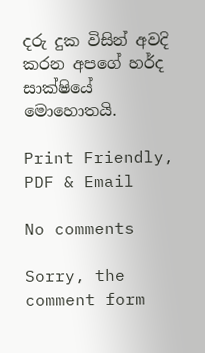දරු දුක විසින් අවදි කරන අපගේ හර්ද සාක්ෂියේ මොහොතයි.

Print Friendly, PDF & Email

No comments

Sorry, the comment form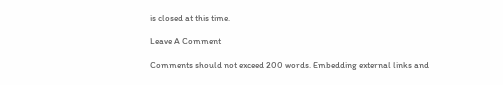is closed at this time.

Leave A Comment

Comments should not exceed 200 words. Embedding external links and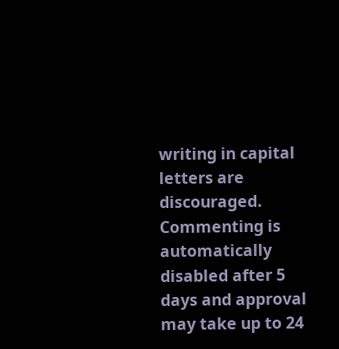writing in capital letters are discouraged. Commenting is automatically disabled after 5 days and approval may take up to 24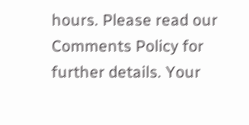hours. Please read our Comments Policy for further details. Your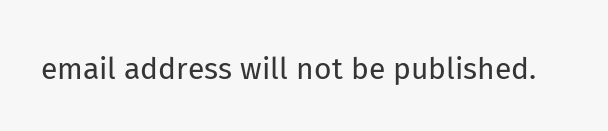email address will not be published.